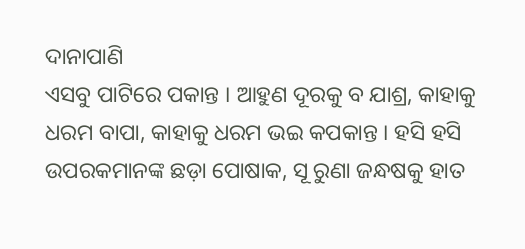ଦାନାପାଣି
ଏସବୁ ପାଟିରେ ପକାନ୍ତ । ଆହୁଣ ଦୂରକୁ ବ ଯାଶ୍ର, କାହାକୁ ଧରମ ବାପା, କାହାକୁ ଧରମ ଭଇ କପକାନ୍ତ । ହସି ହସି ଉପରକମାନଙ୍କ ଛଡ଼ା ପୋଷାକ, ସୂ ରୁଣା ଜନ୍ଧଷକୁ ହାତ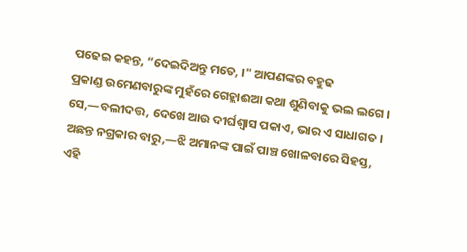ପଢେଇ କହନ୍ତ, “ଦେଇଦିଅନ୍ତୁ ମତେ, ।" ଆପଣଙ୍କର ବହୁଢ
ପ୍ରକାଣ୍ଡ ଉମେଣବାରୁଙ୍କ ମୁହଁରେ ଗେହ୍ଲାଈଆ କଥା ଶୁଣିବାକୁ ଭଲ ଲଗେ । ସେ,—ବଲୀଦତ୍ତ, ଦେଖେ ଆଉ ଦୀର୍ଘଶ୍ବାସ ପକାଏ, ଭାର ଏ ସାଧାଗତ । ଅଛନ୍ତ ନଗ୍ରକାର ବାରୁ,—ଝି ଅମାନଙ୍କ ପାଇଁ ପାଞ୍ଚ ଖୋଳବାରେ ସିହସ୍ତ,
ଏହି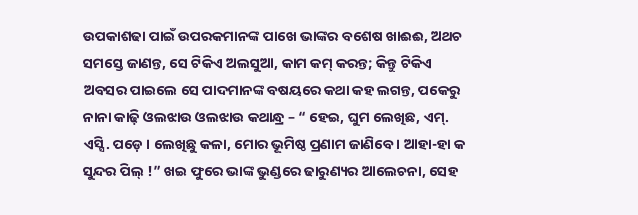ଉପକାଶଢା ପାଇଁ ଉପରକମାନଙ୍କ ପାଖେ ଭାଙ୍କର ବଶେଷ ଖାଈଈ, ଅଥଚ ସମସ୍ତେ ଜାଣନ୍ତ, ସେ ଟିକିଏ ଅଲସୁଆ, କାମ କମ୍ କରନ୍ତ; କିନ୍ତୁ ଟିକିଏ ଅବସର ପାଇଲେ ସେ ପାଦମାନଙ୍କ ବଷୟରେ କଥା କହ ଲଗନ୍ତ, ପକେରୁ ନାନା କାଢ଼ି ଓଲଝାଉ ଓଲଝାଉ କଥାନ୍ଧ୍ର – “ ହେଇ, ଘୁମ ଲେଖିଛ, ଏମ୍. ଏସ୍ସି. ପଡ଼େ । ଲେଖିଛୁ କଳା, ମୋର ଭୂମିଷ୍ଠ ପ୍ରଣାମ ଜାଣିବେ । ଆହା-ହା କ ସୁନ୍ଦର ପିଲ୍ !” ଖଇ ଫୁରେ ଭାଙ୍କ ଭୁଣ୍ଡରେ ଢାରୁଣ୍ୟର ଆଲେଚନା, ସେହ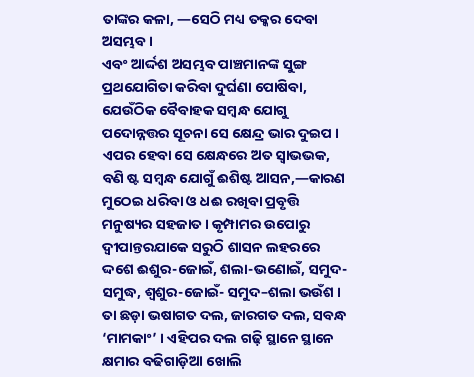ତାଙ୍କର କଳା, —ସେଠି ମଧ୍ୟ ତକ୍କର ଦେବା ଅସମ୍ଭବ ।
ଏବଂ ଆର୍ଦ୍ଦଶ ଅସମ୍ଭବ ପାଞ୍ଚମାନଙ୍କ ସୁଙ୍ଗ ପ୍ରଥଯୋଗିତା କରିବା ଦୁର୍ଘଣା ପୋଷିବା, ଯେଉଁଠିକ ବୈବାହକ ସମ୍ବନ୍ଧ ଯୋଗୁ ପଦୋନ୍ନତ୍ତର ସୂଚନା ସେ କ୍ଷେନ୍ଦ୍ର ଭାର ଦୁଇପ । ଏପର ହେବା ସେ କ୍ଷେନ୍ଧରେ ଅତ ସ୍ବାଭଭକ, ବଣି ଷ୍ଟ ସମ୍ବନ୍ଧ ଯୋଗୁଁ ଈଶିଷ୍ଟ ଆସନ,—କାରଣ ମୁଠେଇ ଧରିବା ଓ ଧଈ ରଖିବା ପ୍ରବୃତ୍ତି ମନୁଷ୍ୟର ସହଜାତ । କୃମ୍ପାମର ଉପୋରୁ ଦ୍ବୀପାନ୍ତରଯାକେ ସରୁଠି ଶାସନ ଲହରରେ ଦ୍ଦଶେ ଈଶୁର-ଜୋଇଁ, ଶଲା-ଭଣୋଇଁ, ସମୁଦ-ସମୁଦ୍ଧ, ଶ୍ବଶୁର-ଜୋଇଁ- ସମୁଦ–ଶଲା ଭଉଁଶ । ତା ଛଡ଼ା ଭଷାଗତ ଦଲ, ଜାରଗତ ଦଲ, ସବନ୍ଧ ‘ମାମକାଂ’ । ଏହିପର ଦଲ ଗଢ଼ି ସ୍ଥାନେ ସ୍ଥାନେ କ୍ଷମାର ବଢିଗାଡ଼ିଆ ଖୋଲି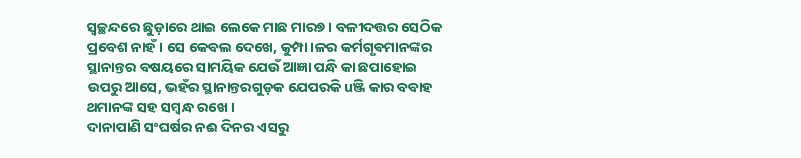ସ୍ବଚ୍ଛନ୍ଦରେ ଛୁଡ଼ାରେ ଥାଇ ଲେକେ ମାଛ ମାର୭ । ବଳୀଦତ୍ତର ସେଠିକ ପ୍ରବେଶ ନାହଁ । ସେ କେବଲ ଦେଖେ, କୁମ୍ପା।ଳର କର୍ମଗୃଵମାନଙ୍କର ସ୍ଥାନାନ୍ତର ବଷୟରେ ସାମୟିକ ଯେଉଁ ଆଜ୍ଞା ପନ୍ଧି କା ଛପାହୋଇ ଉପରୁ ଆସେ, ଭହଁର ସ୍ଥାନାନ୍ତରଗୁଡ଼କ ଯେପରକି uଞ୍ଜି କାର ବବାହ ଥମାନଙ୍କ ସହ ସମ୍ବନ୍ଧ ରଖେ ।
ଦାନାପାଣି ସଂଘର୍ଷର ନଈ ଦିନର ଏସରୁ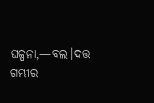ଘଳ୍ପନା,—ବଲ।ଦତ୍ତ ଗମ୍ଭୀର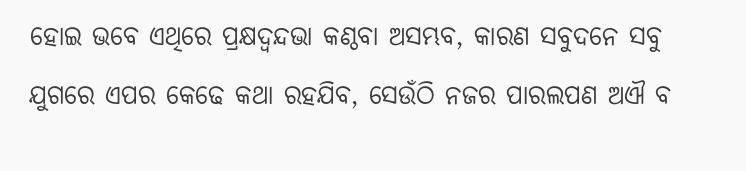ହୋଇ ଭବେ ଏଥିରେ ପ୍ରକ୍ଷଦ୍ବନ୍ଦଭା କଣ୍ଠବା ଅସମ୍ଭବ, କାରଣ ସବୁଦନେ ସବୁ ଯୁଗରେ ଏପର କେଢେ କଥା ରହଯିବ, ସେଉଁଠି ନଜର ପାରଲପଣ ଅଐ ବ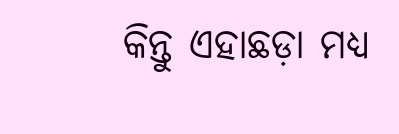କିନ୍ତୁ ଏହାଛଡ଼ା ମଧ୍ୟ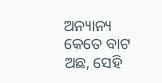ଅନ୍ୟାନ୍ୟ କେତେ ବାଟ ଅଛ, ସେହି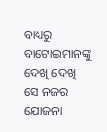ବାଧ୍ୟରୁ
ବାଟୋଇମାନଙ୍କୁ ଦେଖି ଦେଖି ସେ ନଜର ଯୋଜନା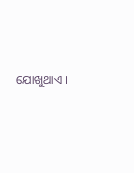ଯୋଖୁଥାଏ ।